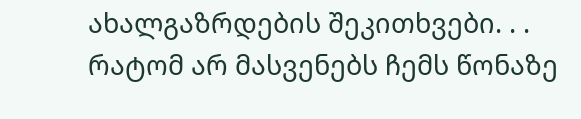ახალგაზრდების შეკითხვები. . .
რატომ არ მასვენებს ჩემს წონაზე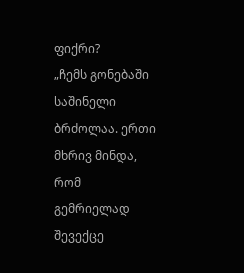ფიქრი?
„ჩემს გონებაში საშინელი ბრძოლაა. ერთი მხრივ მინდა, რომ გემრიელად შევექცე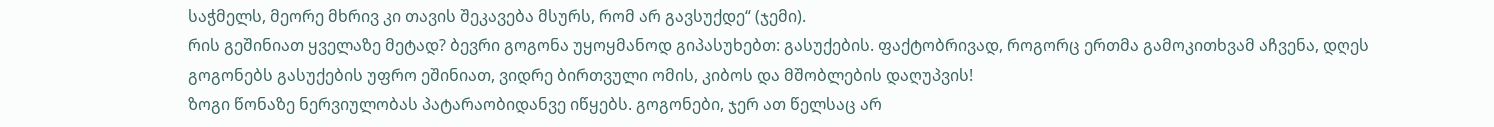საჭმელს, მეორე მხრივ კი თავის შეკავება მსურს, რომ არ გავსუქდე“ (ჯემი).
რის გეშინიათ ყველაზე მეტად? ბევრი გოგონა უყოყმანოდ გიპასუხებთ: გასუქების. ფაქტობრივად, როგორც ერთმა გამოკითხვამ აჩვენა, დღეს გოგონებს გასუქების უფრო ეშინიათ, ვიდრე ბირთვული ომის, კიბოს და მშობლების დაღუპვის!
ზოგი წონაზე ნერვიულობას პატარაობიდანვე იწყებს. გოგონები, ჯერ ათ წელსაც არ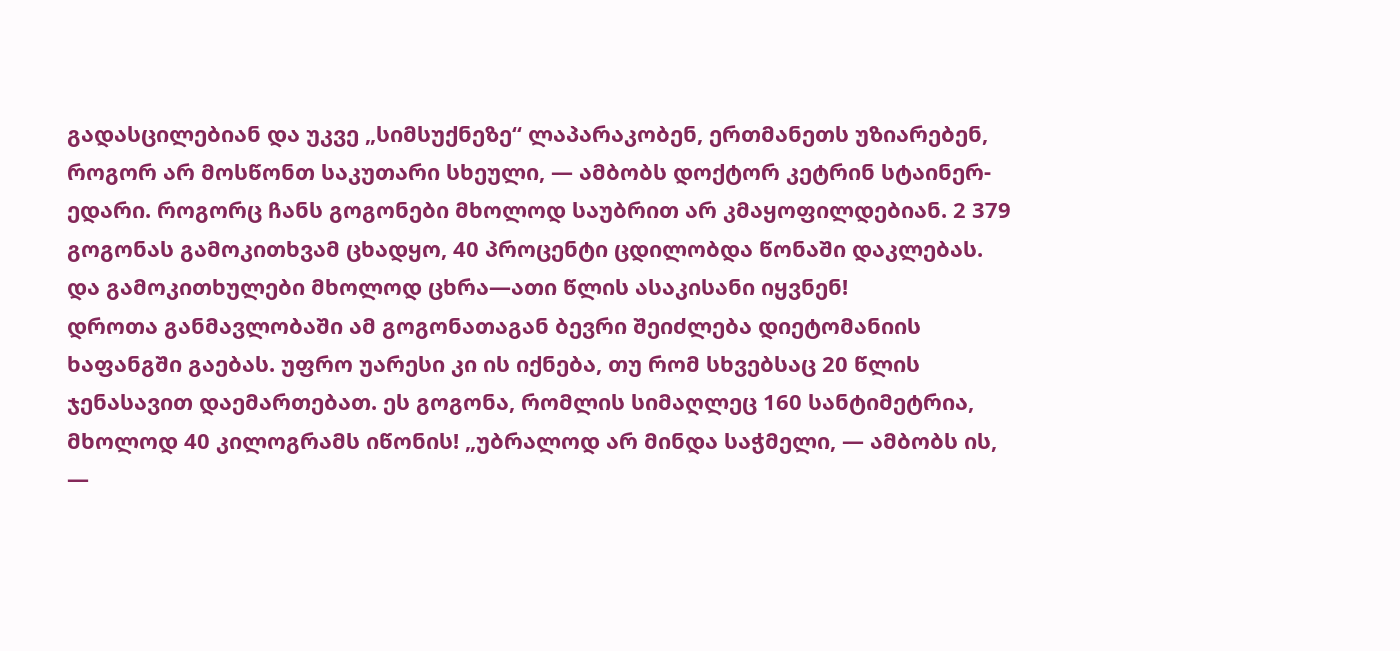გადასცილებიან და უკვე „სიმსუქნეზე“ ლაპარაკობენ, ერთმანეთს უზიარებენ, როგორ არ მოსწონთ საკუთარი სხეული, — ამბობს დოქტორ კეტრინ სტაინერ-ედარი. როგორც ჩანს გოგონები მხოლოდ საუბრით არ კმაყოფილდებიან. 2 379 გოგონას გამოკითხვამ ცხადყო, 40 პროცენტი ცდილობდა წონაში დაკლებას. და გამოკითხულები მხოლოდ ცხრა—ათი წლის ასაკისანი იყვნენ!
დროთა განმავლობაში ამ გოგონათაგან ბევრი შეიძლება დიეტომანიის ხაფანგში გაებას. უფრო უარესი კი ის იქნება, თუ რომ სხვებსაც 20 წლის ჯენასავით დაემართებათ. ეს გოგონა, რომლის სიმაღლეც 160 სანტიმეტრია, მხოლოდ 40 კილოგრამს იწონის! „უბრალოდ არ მინდა საჭმელი, — ამბობს ის, —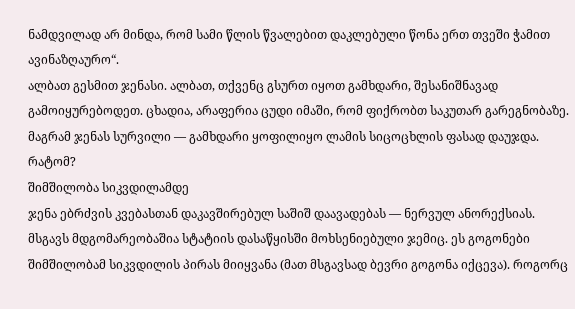ნამდვილად არ მინდა, რომ სამი წლის წვალებით დაკლებული წონა ერთ თვეში ჭამით ავინაზღაურო“.
ალბათ გესმით ჯენასი. ალბათ, თქვენც გსურთ იყოთ გამხდარი, შესანიშნავად გამოიყურებოდეთ. ცხადია, არაფერია ცუდი იმაში, რომ ფიქრობთ საკუთარ გარეგნობაზე. მაგრამ ჯენას სურვილი — გამხდარი ყოფილიყო ლამის სიცოცხლის ფასად დაუჯდა. რატომ?
შიმშილობა სიკვდილამდე
ჯენა ებრძვის კვებასთან დაკავშირებულ საშიშ დაავადებას — ნერვულ ანორექსიას. მსგავს მდგომარეობაშია სტატიის დასაწყისში მოხსენიებული ჯემიც. ეს გოგონები შიმშილობამ სიკვდილის პირას მიიყვანა (მათ მსგავსად ბევრი გოგონა იქცევა). როგორც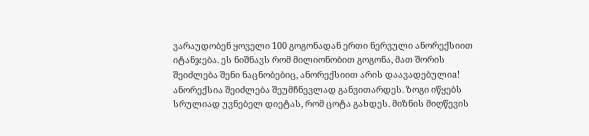ვარაუდობენ ყოველი 100 გოგონადან ერთი ნერვული ანორექსიით იტანჯება. ეს ნიშნავს რომ მილიონობით გოგონა, მათ შორის შეიძლება შენი ნაცნობებიც, ანორექსიით არის დაავადებულიa!
ანორექსია შეიძლება შეუმჩნევლად განვითარდეს. ზოგი იწყებს სრულიად უვნებელ დიეტას, რომ ცოტა გახდეს. მიზნის მიღწევის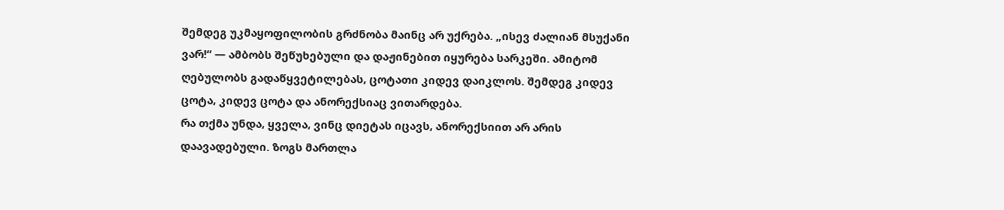შემდეგ უკმაყოფილობის გრძნობა მაინც არ უქრება. „ისევ ძალიან მსუქანი ვარ!“ — ამბობს შეწუხებული და დაჟინებით იყურება სარკეში. ამიტომ ღებულობს გადაწყვეტილებას, ცოტათი კიდევ დაიკლოს. შემდეგ კიდევ ცოტა, კიდევ ცოტა და ანორექსიაც ვითარდება.
რა თქმა უნდა, ყველა, ვინც დიეტას იცავს, ანორექსიით არ არის დაავადებული. ზოგს მართლა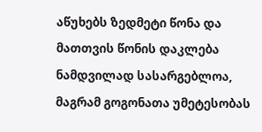აწუხებს ზედმეტი წონა და მათთვის წონის დაკლება ნამდვილად სასარგებლოა, მაგრამ გოგონათა უმეტესობას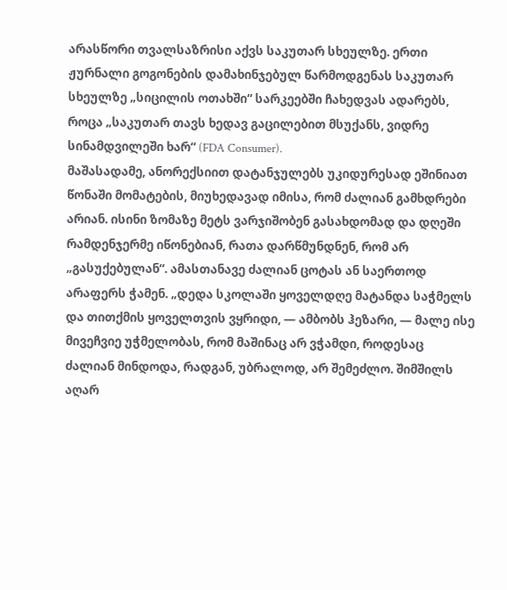არასწორი თვალსაზრისი აქვს საკუთარ სხეულზე. ერთი ჟურნალი გოგონების დამახინჯებულ წარმოდგენას საკუთარ სხეულზე „სიცილის ოთახში“ სარკეებში ჩახედვას ადარებს, როცა „საკუთარ თავს ხედავ გაცილებით მსუქანს, ვიდრე სინამდვილეში ხარ“ (FDA Consumer).
მაშასადამე, ანორექსიით დატანჯულებს უკიდურესად ეშინიათ წონაში მომატების, მიუხედავად იმისა, რომ ძალიან გამხდრები არიან. ისინი ზომაზე მეტს ვარჯიშობენ გასახდომად და დღეში რამდენჯერმე იწონებიან, რათა დარწმუნდნენ, რომ არ „გასუქებულან“. ამასთანავე ძალიან ცოტას ან საერთოდ არაფერს ჭამენ. „დედა სკოლაში ყოველდღე მატანდა საჭმელს და თითქმის ყოველთვის ვყრიდი, — ამბობს ჰეზარი, — მალე ისე მივეჩვიე უჭმელობას, რომ მაშინაც არ ვჭამდი, როდესაც ძალიან მინდოდა, რადგან, უბრალოდ, არ შემეძლო. შიმშილს აღარ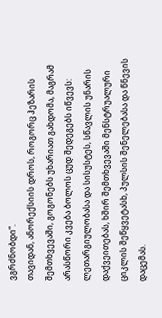ვგრძნობდი“.
თავიდან, ანორექსიის დროს, როგორც ჰეზარის შემთხვევაში, გოგონებს უხარიათ გახდომა, მაგრამ არასწორი კვება ბოლოს ცუდ შედეგებს იწვევს: ლეთარგიულობასა და სისუსტეს, სწავლის უნარის დაქვეითებას, ხშირ შემთხვევაში მენსტრუალური ციკლის შეწყვეტასb, პულსის შენელებასა და წნევის დაცემას.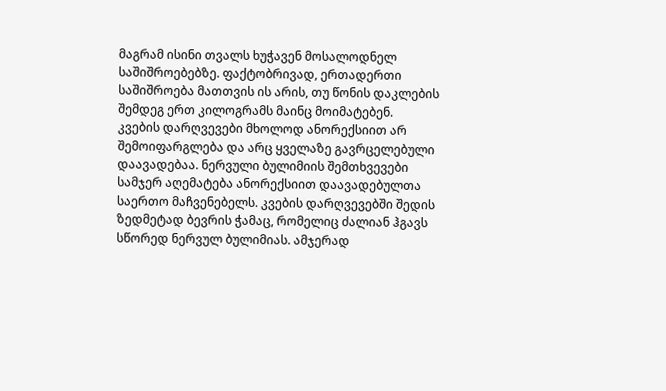მაგრამ ისინი თვალს ხუჭავენ მოსალოდნელ საშიშროებებზე. ფაქტობრივად, ერთადერთი საშიშროება მათთვის ის არის, თუ წონის დაკლების შემდეგ ერთ კილოგრამს მაინც მოიმატებენ.
კვების დარღვევები მხოლოდ ანორექსიით არ შემოიფარგლება და არც ყველაზე გავრცელებული დაავადებაა. ნერვული ბულიმიის შემთხვევები სამჯერ აღემატება ანორექსიით დაავადებულთა საერთო მაჩვენებელს. კვების დარღვევებში შედის ზედმეტად ბევრის ჭამაც, რომელიც ძალიან ჰგავს სწორედ ნერვულ ბულიმიას. ამჯერად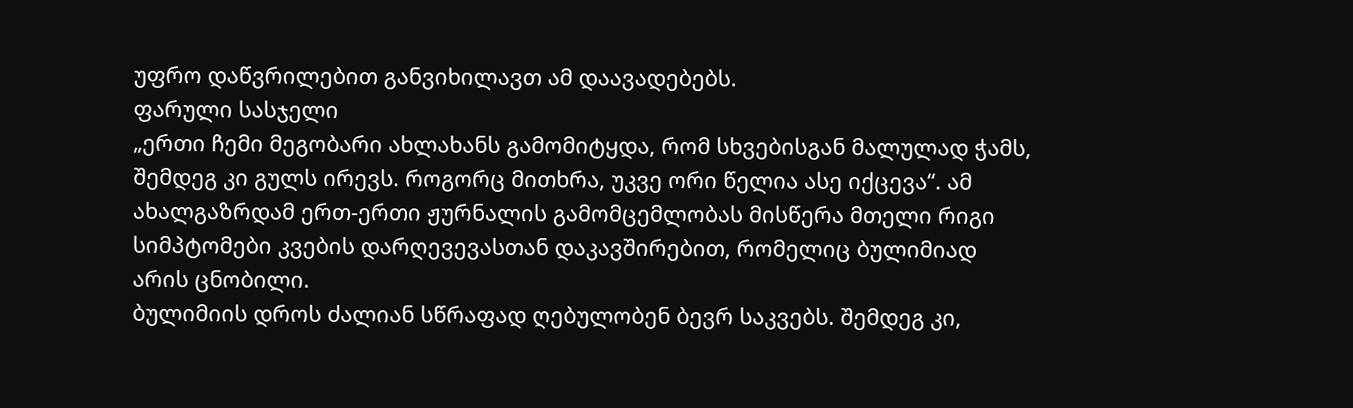უფრო დაწვრილებით განვიხილავთ ამ დაავადებებს.
ფარული სასჯელი
„ერთი ჩემი მეგობარი ახლახანს გამომიტყდა, რომ სხვებისგან მალულად ჭამს, შემდეგ კი გულს ირევს. როგორც მითხრა, უკვე ორი წელია ასე იქცევა“. ამ ახალგაზრდამ ერთ-ერთი ჟურნალის გამომცემლობას მისწერა მთელი რიგი სიმპტომები კვების დარღევევასთან დაკავშირებით, რომელიც ბულიმიად არის ცნობილი.
ბულიმიის დროს ძალიან სწრაფად ღებულობენ ბევრ საკვებს. შემდეგ კი,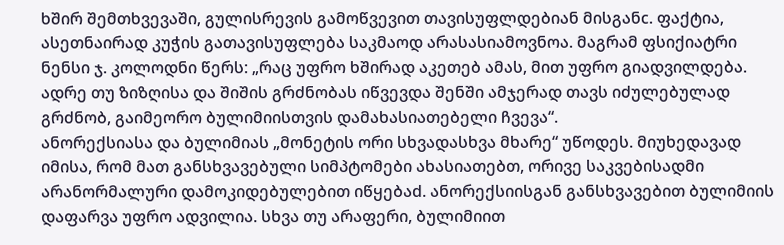ხშირ შემთხვევაში, გულისრევის გამოწვევით თავისუფლდებიან მისგანc. ფაქტია, ასეთნაირად კუჭის გათავისუფლება საკმაოდ არასასიამოვნოა. მაგრამ ფსიქიატრი ნენსი ჯ. კოლოდნი წერს: „რაც უფრო ხშირად აკეთებ ამას, მით უფრო გიადვილდება. ადრე თუ ზიზღისა და შიშის გრძნობას იწვევდა შენში ამჯერად თავს იძულებულად გრძნობ, გაიმეორო ბულიმიისთვის დამახასიათებელი ჩვევა“.
ანორექსიასა და ბულიმიას „მონეტის ორი სხვადასხვა მხარე“ უწოდეს. მიუხედავად იმისა, რომ მათ განსხვავებული სიმპტომები ახასიათებთ, ორივე საკვებისადმი არანორმალური დამოკიდებულებით იწყებაd. ანორექსიისგან განსხვავებით ბულიმიის დაფარვა უფრო ადვილია. სხვა თუ არაფერი, ბულიმიით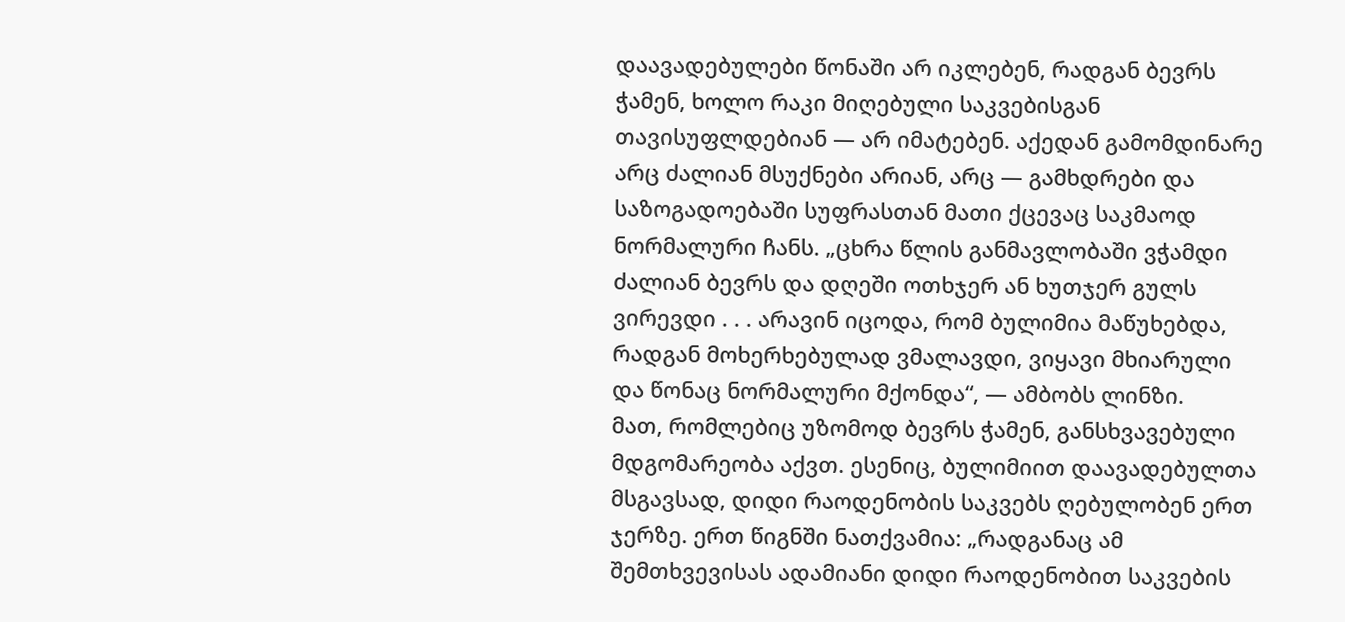დაავადებულები წონაში არ იკლებენ, რადგან ბევრს ჭამენ, ხოლო რაკი მიღებული საკვებისგან თავისუფლდებიან — არ იმატებენ. აქედან გამომდინარე არც ძალიან მსუქნები არიან, არც — გამხდრები და საზოგადოებაში სუფრასთან მათი ქცევაც საკმაოდ ნორმალური ჩანს. „ცხრა წლის განმავლობაში ვჭამდი ძალიან ბევრს და დღეში ოთხჯერ ან ხუთჯერ გულს ვირევდი . . . არავინ იცოდა, რომ ბულიმია მაწუხებდა, რადგან მოხერხებულად ვმალავდი, ვიყავი მხიარული და წონაც ნორმალური მქონდა“, — ამბობს ლინზი.
მათ, რომლებიც უზომოდ ბევრს ჭამენ, განსხვავებული მდგომარეობა აქვთ. ესენიც, ბულიმიით დაავადებულთა მსგავსად, დიდი რაოდენობის საკვებს ღებულობენ ერთ ჯერზე. ერთ წიგნში ნათქვამია: „რადგანაც ამ შემთხვევისას ადამიანი დიდი რაოდენობით საკვების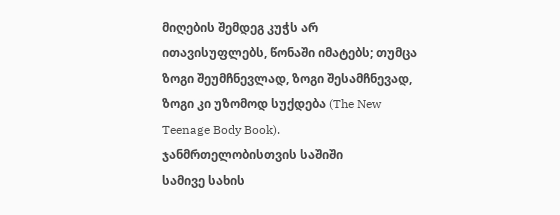მიღების შემდეგ კუჭს არ ითავისუფლებს, წონაში იმატებს; თუმცა ზოგი შეუმჩნევლად, ზოგი შესამჩნევად, ზოგი კი უზომოდ სუქდება (The New Teenage Body Book).
ჯანმრთელობისთვის საშიში
სამივე სახის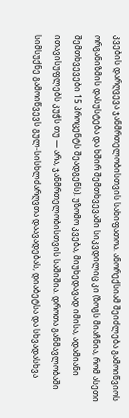კვების დარღვევა ჯანმრთელობისთვის სახიფათოა. ანორექსიამ შეიძლება გამოიწვიოს ორგანიზმის დასუსტება და ხშირ შემთხვევაში სიკვდილიც კი (ზოგს მიაჩნია, რომ ასეთი შემთხვევები 15 პროცენტს შეადგენს). უზომო კვება, მიუხედავად იმისა, ადამიანი ითავისუფლებს კუჭს თუ — არა, ჯანმრთელობისთვის საშიშია. დროთა განმავლობაში სიმსუქნე გამოიწვევს გულ-სისხლძარღვთა დაავადებას, დიაბეტსა და სხვადასხვა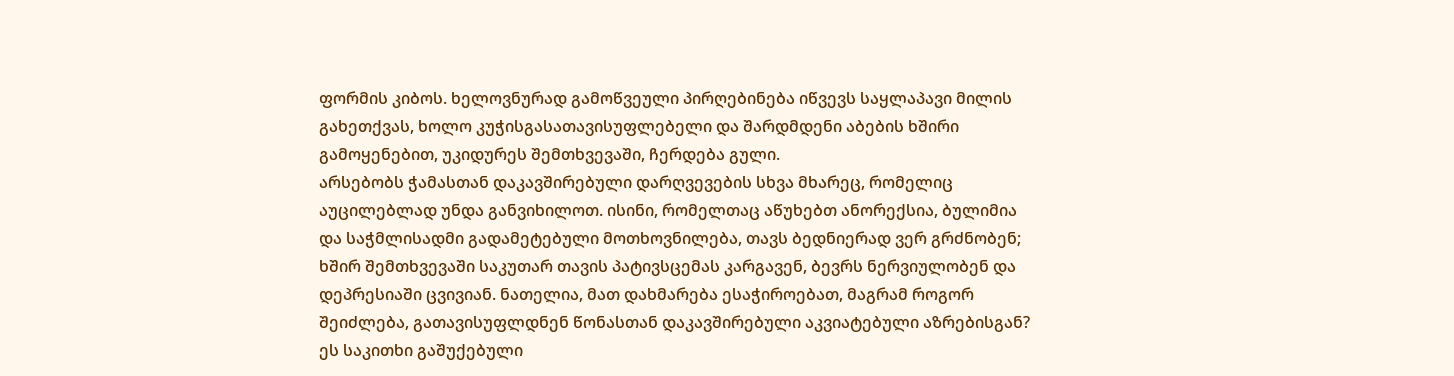ფორმის კიბოს. ხელოვნურად გამოწვეული პირღებინება იწვევს საყლაპავი მილის გახეთქვას, ხოლო კუჭისგასათავისუფლებელი და შარდმდენი აბების ხშირი გამოყენებით, უკიდურეს შემთხვევაში, ჩერდება გული.
არსებობს ჭამასთან დაკავშირებული დარღვევების სხვა მხარეც, რომელიც აუცილებლად უნდა განვიხილოთ. ისინი, რომელთაც აწუხებთ ანორექსია, ბულიმია და საჭმლისადმი გადამეტებული მოთხოვნილება, თავს ბედნიერად ვერ გრძნობენ; ხშირ შემთხვევაში საკუთარ თავის პატივსცემას კარგავენ, ბევრს ნერვიულობენ და დეპრესიაში ცვივიან. ნათელია, მათ დახმარება ესაჭიროებათ, მაგრამ როგორ შეიძლება, გათავისუფლდნენ წონასთან დაკავშირებული აკვიატებული აზრებისგან? ეს საკითხი გაშუქებული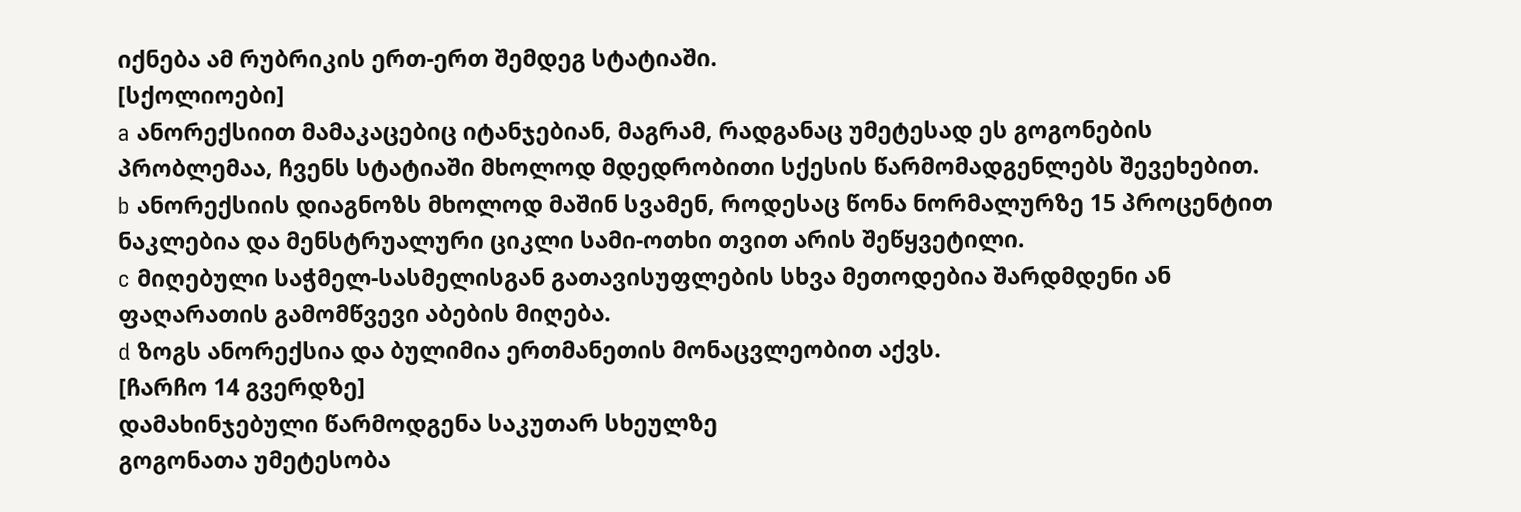იქნება ამ რუბრიკის ერთ-ერთ შემდეგ სტატიაში.
[სქოლიოები]
a ანორექსიით მამაკაცებიც იტანჯებიან, მაგრამ, რადგანაც უმეტესად ეს გოგონების პრობლემაა, ჩვენს სტატიაში მხოლოდ მდედრობითი სქესის წარმომადგენლებს შევეხებით.
b ანორექსიის დიაგნოზს მხოლოდ მაშინ სვამენ, როდესაც წონა ნორმალურზე 15 პროცენტით ნაკლებია და მენსტრუალური ციკლი სამი-ოთხი თვით არის შეწყვეტილი.
c მიღებული საჭმელ-სასმელისგან გათავისუფლების სხვა მეთოდებია შარდმდენი ან ფაღარათის გამომწვევი აბების მიღება.
d ზოგს ანორექსია და ბულიმია ერთმანეთის მონაცვლეობით აქვს.
[ჩარჩო 14 გვერდზე]
დამახინჯებული წარმოდგენა საკუთარ სხეულზე
გოგონათა უმეტესობა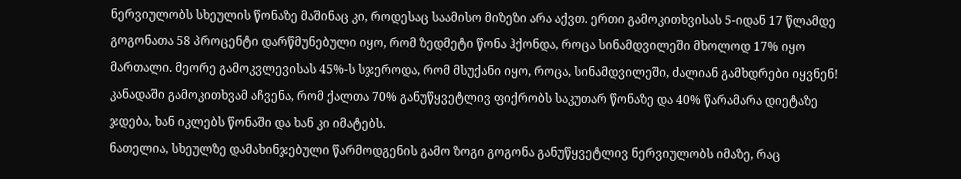ნერვიულობს სხეულის წონაზე მაშინაც კი, როდესაც საამისო მიზეზი არა აქვთ. ერთი გამოკითხვისას 5-იდან 17 წლამდე გოგონათა 58 პროცენტი დარწმუნებული იყო, რომ ზედმეტი წონა ჰქონდა, როცა სინამდვილეში მხოლოდ 17% იყო მართალი. მეორე გამოკვლევისას 45%-ს სჯეროდა, რომ მსუქანი იყო, როცა, სინამდვილეში, ძალიან გამხდრები იყვნენ! კანადაში გამოკითხვამ აჩვენა, რომ ქალთა 70% განუწყვეტლივ ფიქრობს საკუთარ წონაზე და 40% წარამარა დიეტაზე ჯდება, ხან იკლებს წონაში და ხან კი იმატებს.
ნათელია, სხეულზე დამახინჯებული წარმოდგენის გამო ზოგი გოგონა განუწყვეტლივ ნერვიულობს იმაზე, რაც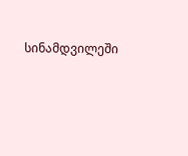სინამდვილეში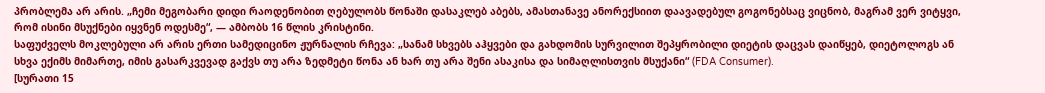პრობლემა არ არის. „ჩემი მეგობარი დიდი რაოდენობით ღებულობს წონაში დასაკლებ აბებს, ამასთანავე ანორექსიით დაავადებულ გოგონებსაც ვიცნობ, მაგრამ ვერ ვიტყვი, რომ ისინი მსუქნები იყვნენ ოდესმე“, — ამბობს 16 წლის კრისტინი.
საფუძველს მოკლებული არ არის ერთი სამედიცინო ჟურნალის რჩევა: „სანამ სხვებს აჰყვები და გახდომის სურვილით შეპყრობილი დიეტის დაცვას დაიწყებ, დიეტოლოგს ან სხვა ექიმს მიმართე, იმის გასარკვევად გაქვს თუ არა ზედმეტი წონა ან ხარ თუ არა შენი ასაკისა და სიმაღლისთვის მსუქანი“ (FDA Consumer).
[სურათი 15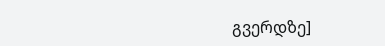გვერდზე]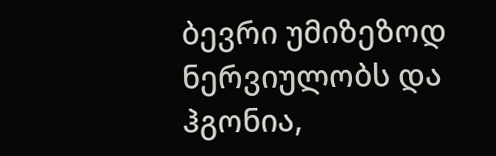ბევრი უმიზეზოდ ნერვიულობს და ჰგონია,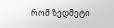რომ ზედმეტი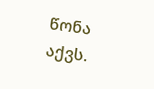წონა აქვს.